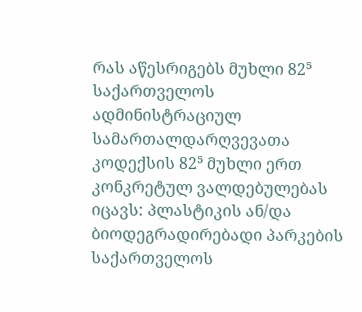რას აწესრიგებს მუხლი 82⁵
საქართველოს ადმინისტრაციულ სამართალდარღვევათა კოდექსის 82⁵ მუხლი ერთ კონკრეტულ ვალდებულებას იცავს: პლასტიკის ან/და ბიოდეგრადირებადი პარკების საქართველოს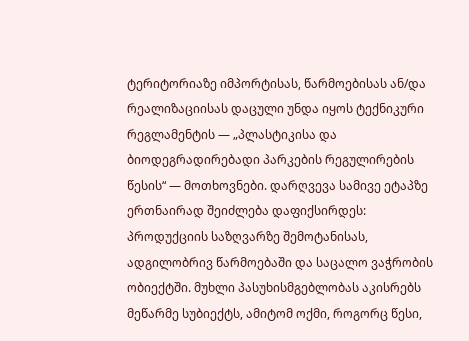ტერიტორიაზე იმპორტისას, წარმოებისას ან/და რეალიზაციისას დაცული უნდა იყოს ტექნიკური რეგლამენტის — „პლასტიკისა და ბიოდეგრადირებადი პარკების რეგულირების წესის“ — მოთხოვნები. დარღვევა სამივე ეტაპზე ერთნაირად შეიძლება დაფიქსირდეს: პროდუქციის საზღვარზე შემოტანისას, ადგილობრივ წარმოებაში და საცალო ვაჭრობის ობიექტში. მუხლი პასუხისმგებლობას აკისრებს მეწარმე სუბიექტს, ამიტომ ოქმი, როგორც წესი,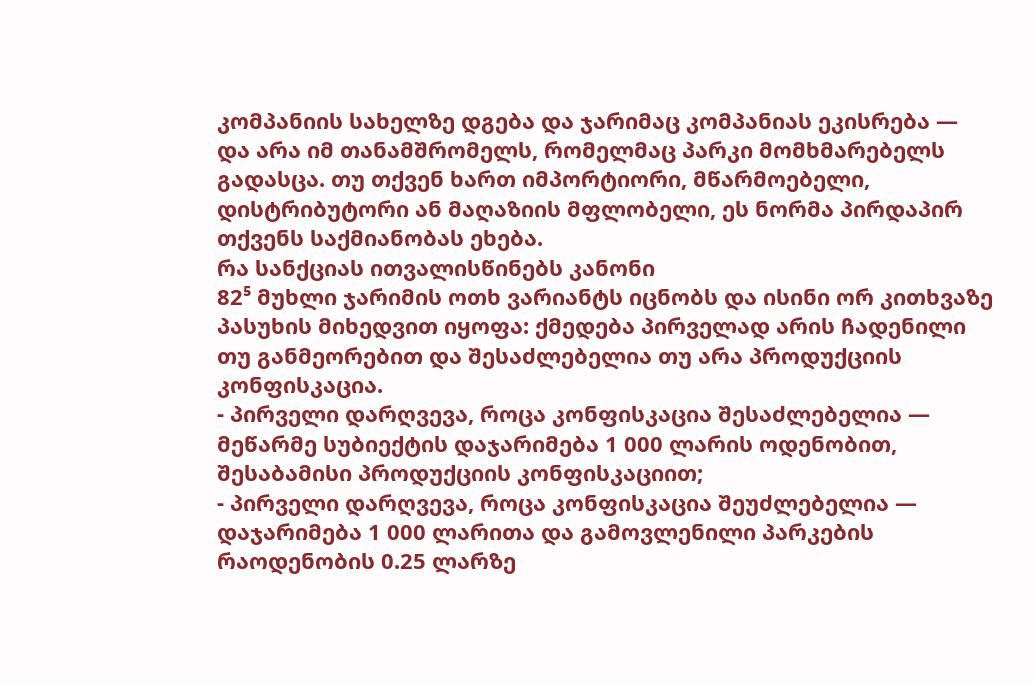კომპანიის სახელზე დგება და ჯარიმაც კომპანიას ეკისრება — და არა იმ თანამშრომელს, რომელმაც პარკი მომხმარებელს გადასცა. თუ თქვენ ხართ იმპორტიორი, მწარმოებელი, დისტრიბუტორი ან მაღაზიის მფლობელი, ეს ნორმა პირდაპირ თქვენს საქმიანობას ეხება.
რა სანქციას ითვალისწინებს კანონი
82⁵ მუხლი ჯარიმის ოთხ ვარიანტს იცნობს და ისინი ორ კითხვაზე პასუხის მიხედვით იყოფა: ქმედება პირველად არის ჩადენილი თუ განმეორებით და შესაძლებელია თუ არა პროდუქციის კონფისკაცია.
- პირველი დარღვევა, როცა კონფისკაცია შესაძლებელია — მეწარმე სუბიექტის დაჯარიმება 1 000 ლარის ოდენობით, შესაბამისი პროდუქციის კონფისკაციით;
- პირველი დარღვევა, როცა კონფისკაცია შეუძლებელია — დაჯარიმება 1 000 ლარითა და გამოვლენილი პარკების რაოდენობის 0.25 ლარზე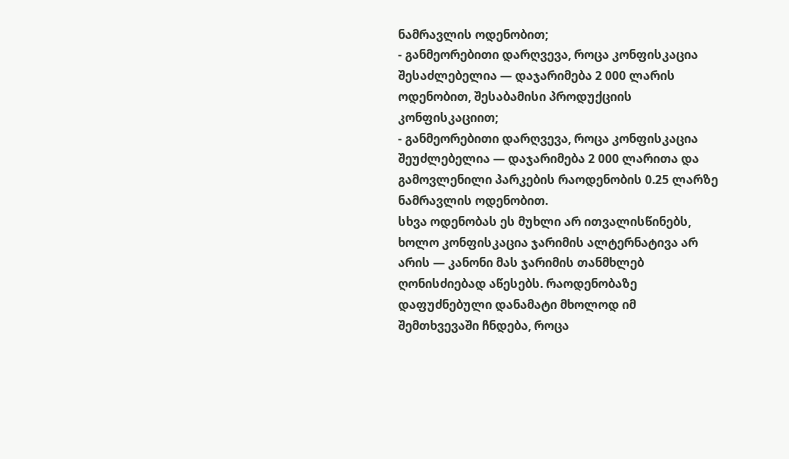ნამრავლის ოდენობით;
- განმეორებითი დარღვევა, როცა კონფისკაცია შესაძლებელია — დაჯარიმება 2 000 ლარის ოდენობით, შესაბამისი პროდუქციის კონფისკაციით;
- განმეორებითი დარღვევა, როცა კონფისკაცია შეუძლებელია — დაჯარიმება 2 000 ლარითა და გამოვლენილი პარკების რაოდენობის 0.25 ლარზე ნამრავლის ოდენობით.
სხვა ოდენობას ეს მუხლი არ ითვალისწინებს, ხოლო კონფისკაცია ჯარიმის ალტერნატივა არ არის — კანონი მას ჯარიმის თანმხლებ ღონისძიებად აწესებს. რაოდენობაზე დაფუძნებული დანამატი მხოლოდ იმ შემთხვევაში ჩნდება, როცა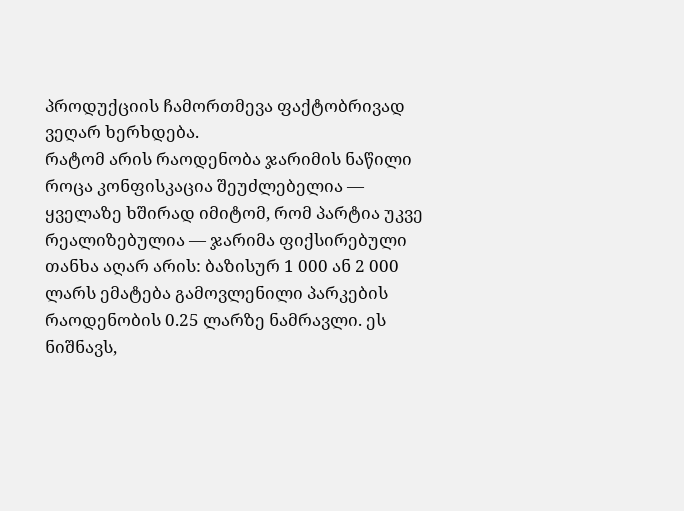პროდუქციის ჩამორთმევა ფაქტობრივად ვეღარ ხერხდება.
რატომ არის რაოდენობა ჯარიმის ნაწილი
როცა კონფისკაცია შეუძლებელია — ყველაზე ხშირად იმიტომ, რომ პარტია უკვე რეალიზებულია — ჯარიმა ფიქსირებული თანხა აღარ არის: ბაზისურ 1 000 ან 2 000 ლარს ემატება გამოვლენილი პარკების რაოდენობის 0.25 ლარზე ნამრავლი. ეს ნიშნავს,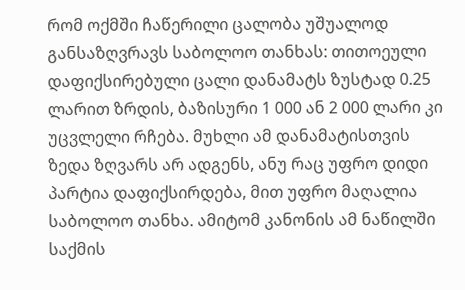რომ ოქმში ჩაწერილი ცალობა უშუალოდ განსაზღვრავს საბოლოო თანხას: თითოეული დაფიქსირებული ცალი დანამატს ზუსტად 0.25 ლარით ზრდის, ბაზისური 1 000 ან 2 000 ლარი კი უცვლელი რჩება. მუხლი ამ დანამატისთვის ზედა ზღვარს არ ადგენს, ანუ რაც უფრო დიდი პარტია დაფიქსირდება, მით უფრო მაღალია საბოლოო თანხა. ამიტომ კანონის ამ ნაწილში საქმის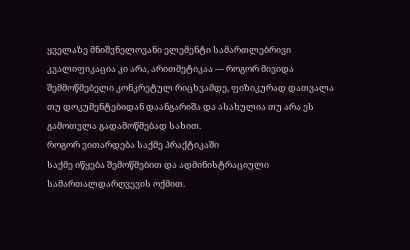ყველაზე მნიშვნელოვანი ელემენტი სამართლებრივი კვალიფიკაცია კი არა, არითმეტიკაა — როგორ მივიდა შემმოწმებელი კონკრეტულ რიცხვამდე, ფიზიკურად დათვალა თუ დოკუმენტებიდან დაანგარიშა და ასახულია თუ არა ეს გამოთვლა გადამოწმებად სახით.
როგორ ვითარდება საქმე პრაქტიკაში
საქმე იწყება შემოწმებით და ადმინისტრაციული სამართალდარღვევის ოქმით.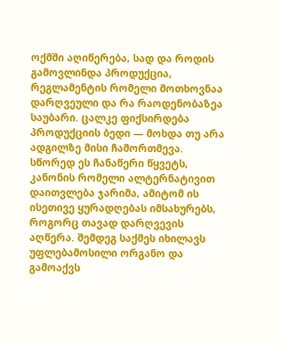ოქმში აღიწერება, სად და როდის გამოვლინდა პროდუქცია, რეგლამენტის რომელი მოთხოვნაა დარღვეული და რა რაოდენობაზეა საუბარი. ცალკე ფიქსირდება პროდუქციის ბედი — მოხდა თუ არა ადგილზე მისი ჩამორთმევა. სწორედ ეს ჩანაწერი წყვეტს, კანონის რომელი ალტერნატივით დაითვლება ჯარიმა, ამიტომ ის ისეთივე ყურადღებას იმსახურებს, როგორც თავად დარღვევის აღწერა. შემდეგ საქმეს იხილავს უფლებამოსილი ორგანო და გამოაქვს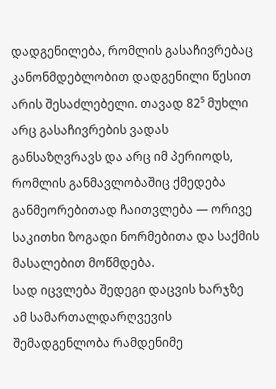დადგენილება, რომლის გასაჩივრებაც კანონმდებლობით დადგენილი წესით არის შესაძლებელი. თავად 82⁵ მუხლი არც გასაჩივრების ვადას განსაზღვრავს და არც იმ პერიოდს, რომლის განმავლობაშიც ქმედება განმეორებითად ჩაითვლება — ორივე საკითხი ზოგადი ნორმებითა და საქმის მასალებით მოწმდება.
სად იცვლება შედეგი დაცვის ხარჯზე
ამ სამართალდარღვევის შემადგენლობა რამდენიმე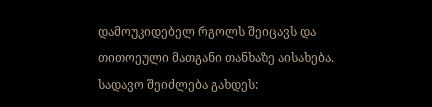დამოუკიდებელ რგოლს შეიცავს და თითოეული მათგანი თანხაზე აისახება. სადავო შეიძლება გახდეს: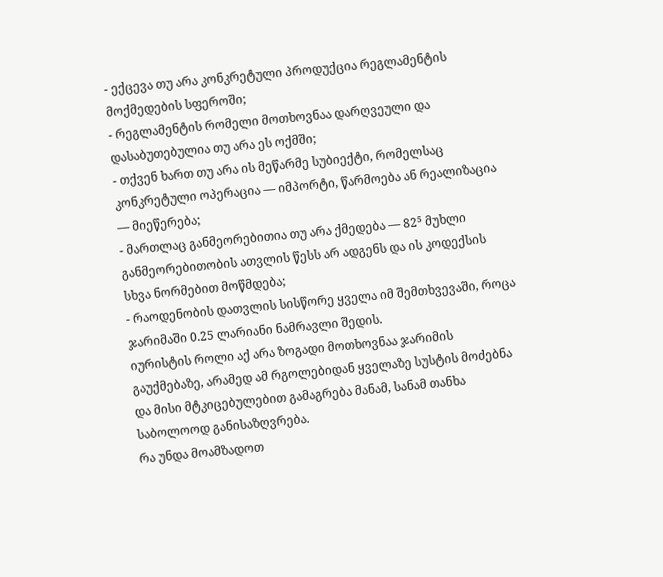- ექცევა თუ არა კონკრეტული პროდუქცია რეგლამენტის მოქმედების სფეროში;
- რეგლამენტის რომელი მოთხოვნაა დარღვეული და დასაბუთებულია თუ არა ეს ოქმში;
- თქვენ ხართ თუ არა ის მეწარმე სუბიექტი, რომელსაც კონკრეტული ოპერაცია — იმპორტი, წარმოება ან რეალიზაცია — მიეწერება;
- მართლაც განმეორებითია თუ არა ქმედება — 82⁵ მუხლი განმეორებითობის ათვლის წესს არ ადგენს და ის კოდექსის სხვა ნორმებით მოწმდება;
- რაოდენობის დათვლის სისწორე ყველა იმ შემთხვევაში, როცა ჯარიმაში 0.25 ლარიანი ნამრავლი შედის.
იურისტის როლი აქ არა ზოგადი მოთხოვნაა ჯარიმის გაუქმებაზე, არამედ ამ რგოლებიდან ყველაზე სუსტის მოძებნა და მისი მტკიცებულებით გამაგრება მანამ, სანამ თანხა საბოლოოდ განისაზღვრება.
რა უნდა მოამზადოთ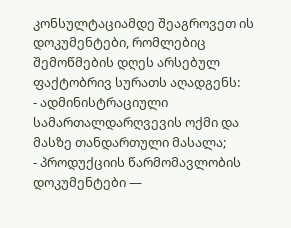კონსულტაციამდე შეაგროვეთ ის დოკუმენტები, რომლებიც შემოწმების დღეს არსებულ ფაქტობრივ სურათს აღადგენს:
- ადმინისტრაციული სამართალდარღვევის ოქმი და მასზე თანდართული მასალა;
- პროდუქციის წარმომავლობის დოკუმენტები —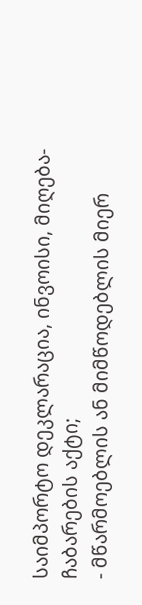საიმპორტო დეკლარაცია, ინვოისი, მიღება-ჩაბარების აქტი;
- მწარმოებლის ან მიმწოდებლის მიერ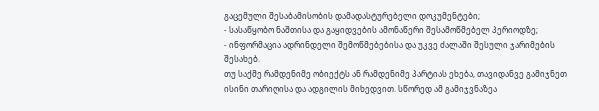გაცემული შესაბამისობის დამადასტურებელი დოკუმენტები;
- სასაწყობო ნაშთისა და გაყიდვების ამონაწერი შესამოწმებელ პერიოდზე;
- ინფორმაცია ადრინდელი შემოწმებებისა და უკვე ძალაში შესული ჯარიმების შესახებ.
თუ საქმე რამდენიმე ობიექტს ან რამდენიმე პარტიას ეხება, თავიდანვე გამიჯნეთ ისინი თარიღისა და ადგილის მიხედვით. სწორედ ამ გამიჯვნაზეა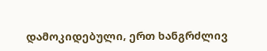დამოკიდებული, ერთ ხანგრძლივ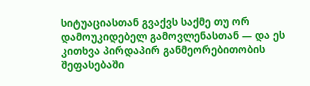სიტუაციასთან გვაქვს საქმე თუ ორ დამოუკიდებელ გამოვლენასთან — და ეს კითხვა პირდაპირ განმეორებითობის შეფასებაში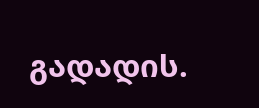გადადის.